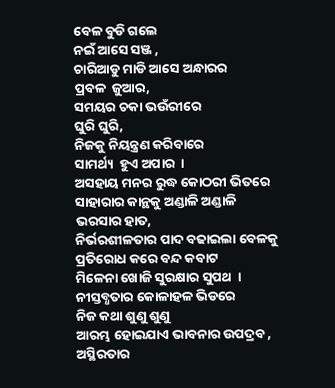ବେଳ ବୁଡି ଗଲେ
ନଇଁ ଆସେ ସଞ୍ଜ ,
ଚାରିଆଡୁ ମାଡି ଆସେ ଅନ୍ଧାରର
ପ୍ରବଳ  ଜୁଆର,
ସମୟର ଚକା ଭଉଁରୀରେ
ଘୁରି ଘୁରି,
ନିଜକୁ ନିୟନ୍ତ୍ରଣ କରିବାରେ
ସାମର୍ଥ୍ୟ  ହୁଏ ଅପାର  ।
ଅସହାୟ ମନର ରୁଦ୍ଧ କୋଠରୀ ଭିତରେ
ସାହାରାର କାନ୍ଥକୁ ଅଣ୍ଡାଳି ଅଣ୍ଡାଳି
ଭରସାର ହାତ,
ନିର୍ଭରଶୀଳତାର ପାଦ ବଢାଇଲା ବେଳକୁ
ପ୍ରତିରୋଧ କରେ ବନ୍ଦ କବାଟ
ମିଳେନା ଖୋଜି ସୁରକ୍ଷାର ସୁପଥ  ।
ନୀସ୍ତବ୍ଧତାର କୋଳାହଳ ଭିଡରେ
ନିଜ କଥା ଶୁଣୁ ଶୁଣୁ
ଆରମ୍ଭ ହୋଇଯାଏ ଭାବନାର ଉପଦ୍ରବ ,
ଅସ୍ଥିରତାର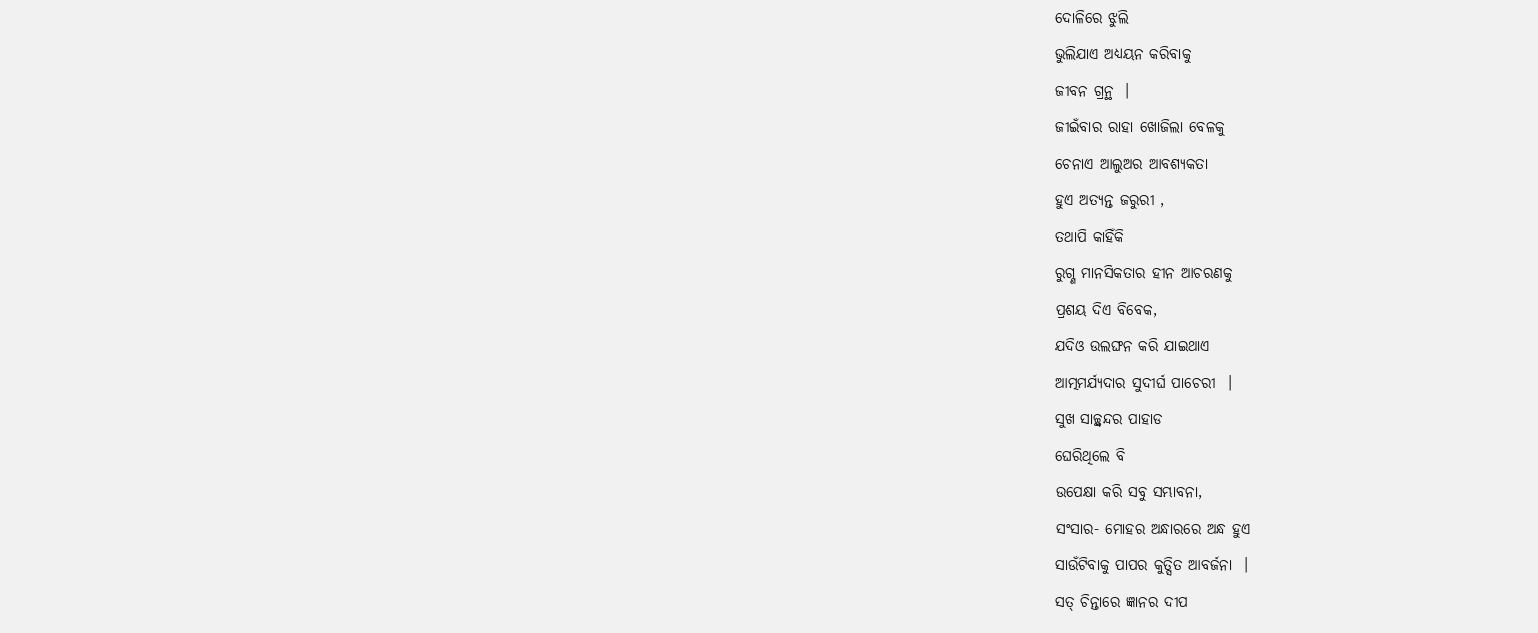ଦୋଳିରେ ଝୁଲି
ଭୁଲିଯାଏ ଅଧ୍ୟୟନ କରିବାକୁ
ଜୀବନ ଗ୍ରନ୍ଥ  ।
ଜୀଇଁବାର ରାହା ଖୋଜିଲା ବେଳକୁ
ଚେନାଏ ଆଲୁଅର ଆବଶ୍ୟକତା
ହୁଏ ଅତ୍ୟନ୍ତ ଜରୁରୀ ,
ତଥାପି କାହିଁକି
ରୁଗ୍ଣ ମାନସିକତାର ହୀନ ଆଚରଣକୁ
ପ୍ରଶୟ ଦିଏ ବିବେକ,
ଯଦିଓ ଉଲଙ୍ଘନ କରି ଯାଇଥାଏ
ଆତ୍ମମର୍ଯ୍ୟଦାର ସୁଦୀର୍ଘ ପାଚେରୀ  ।
ସୁଖ ସାଚ୍ଛ୍ଵନ୍ଦର ପାହାଡ
ଘେରିଥିଲେ ବି
ଉପେକ୍ଷା କରି ସବୁ ସମ୍ଭାବନା,
ସଂସାର- ମୋହର ଅନ୍ଧାରରେ ଅନ୍ଧ ହୁଏ
ସାଉଁଟିବାକୁ ପାପର କୁତ୍ସିତ ଆବର୍ଜନା  ।
ସତ୍ ଚିନ୍ତାରେ ଜ୍ଞାନର ଦୀପ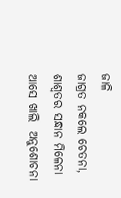ଜାଳି
ଜାଗ୍ରତ ନକଲେ ଚେତନା,
ଶାଶ୍ଵତର ସନ୍ଧାନ ମିଳେନା
ଆସେ ଖାଲି  ଅନୁଶୋଚନା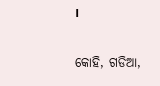।

କୋହି, ଗଡିଆ,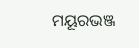ମୟୂରଭଞ୍ଜ